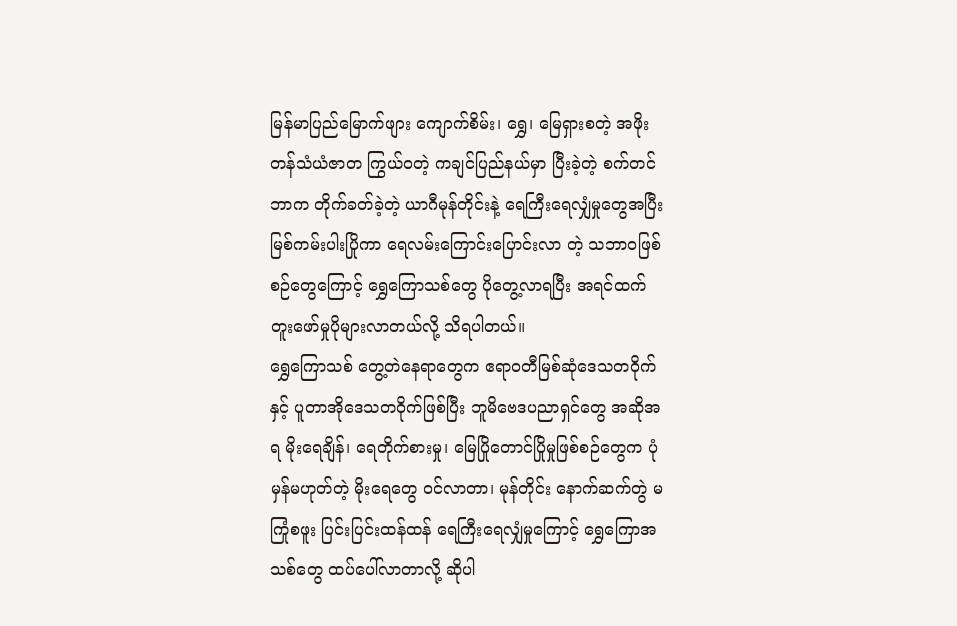မြန်မာပြည်မြောက်ဖျား ကျောက်စိမ်း၊ ရွှေ၊ မြေရှားစတဲ့ အဖိုးတန်သံယံဇာတ ကြွယ်ဝတဲ့ ကချင်ပြည်နယ်မှာ ပြီးခဲ့တဲ့ စက်တင်ဘာက တိုက်ခတ်ခဲ့တဲ့ ယာဂီမုန်တိုင်းနဲ့ ရေကြီးရေလျှံမှုတွေအပြီး မြစ်ကမ်းပါးပြိုကာ ရေလမ်းကြောင်းပြောင်းလာ တဲ့ သဘာဝဖြစ်စဉ်တွေကြောင့် ရွှေကြောသစ်တွေ ပိုတွေ့လာရပြီး အရင်ထက် တူးဖော်မှုပိုများလာတယ်လို့ သိရပါတယ်။
ရွှေကြောသစ် တွေ့တဲနေရာတွေက ဧရာဝတီမြစ်ဆုံဒေသတဝိုက်နှင့် ပူတာအိုဒေသတဝိုက်ဖြစ်ပြီး ဘူမိဗေဒပညာရှင်တွေ အဆိုအရ မိုးရေချိန်၊ ရေတိုက်စားမှု၊ မြေပြိုတောင်ပြိုမှုဖြစ်စဉ်တွေက ပုံမှန်မဟုတ်တဲ့ မိုးရေတွေ ဝင်လာတာ၊ မုန်တိုင်း နောက်ဆက်တွဲ မကြုံစဖူး ပြင်းပြင်းထန်ထန် ရေကြီးရေလျှံမှုကြောင့် ရွှေကြောအသစ်တွေ ထပ်ပေါ်လာတာလို့ ဆိုပါ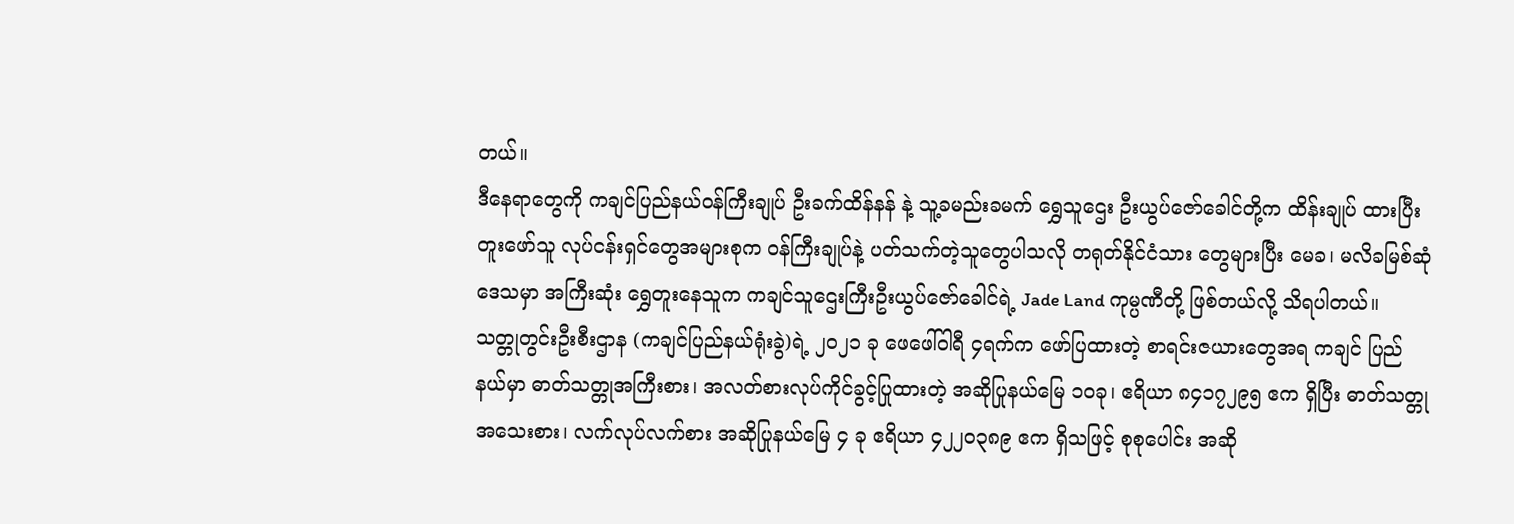တယ်။
ဒီနေရာတွေကို ကချင်ပြည်နယ်ဝန်ကြီးချုပ် ဦးခက်ထိန်နန် နဲ့ သူ့ခမည်းခမက် ရွှေသူဌေး ဦးယွပ်ဇော်ခေါင်တို့က ထိန်းချုပ် ထားပြီး တူးဖော်သူ လုပ်ငန်းရှင်တွေအများစုက ဝန်ကြီးချုပ်နဲ့ ပတ်သက်တဲ့သူတွေပါသလို တရုတ်နိုင်ငံသား တွေများပြီး မေခ၊ မလိခမြစ်ဆုံဒေသမှာ အကြီးဆုံး ရွှေတူးနေသူက ကချင်သူဌေးကြီးဦးယွပ်ဇော်ခေါင်ရဲ့ Jade Land ကုမ္ပဏီတို့ ဖြစ်တယ်လို့ သိရပါတယ်။
သတ္တုတွင်းဦးစီးဌာန (ကချင်ပြည်နယ်ရုံးခွဲ)ရဲ့ ၂၀၂၁ ခု ဖေဖေါ်ဝါရီ ၄ရက်က ဖော်ပြထားတဲ့ စာရင်းဇယားတွေအရ ကချင် ပြည်နယ်မှာ ဓာတ်သတ္တုအကြီးစား၊ အလတ်စားလုပ်ကိုင်ခွင့်ပြုထားတဲ့ အဆိုပြုနယ်မြေ ၁၀ခု၊ ဧရိယာ ၈၄၁၇၂၉၅ ဧက ရှိပြီး ဓာတ်သတ္တုအသေးစား၊ လက်လုပ်လက်စား အဆိုပြုနယ်မြေ ၄ ခု ဧရိယာ ၄၂၂၀၃၈၉ ဧက ရှိသဖြင့် စုစုပေါင်း အဆို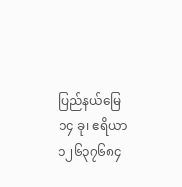ပြည်နယ်မြေ ၁၄ ခု၊ ဧရိယာ ၁၂၆၃၇၆၈၄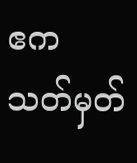ဧက သတ်မှတ်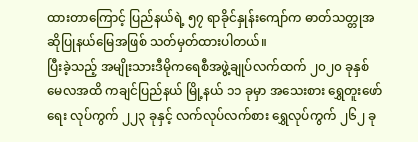ထားတာကြောင့် ပြည်နယ်ရဲ့ ၅၇ ရာခိုင်နှုန်းကျော်က ဓာတ်သတ္တုအဆိုပြုနယ်မြေအဖြစ် သတ်မှတ်ထားပါတယ်။
ပြီးခဲ့သည့် အမျိုးသားဒီမိုကရေစီအဖွဲ့ချုပ်လက်ထက် ၂၀၂၀ ခုနှစ် မေလအထိ ကချင်ပြည်နယ် မြို့နယ် ၁၁ ခုမှာ အသေးစား ရွှေတူးဖော်ရေး လုပ်ကွက် ၂၂၃ ခုနှင့် လက်လုပ်လက်စား ရွှေလုပ်ကွက် ၂၆၂ ခု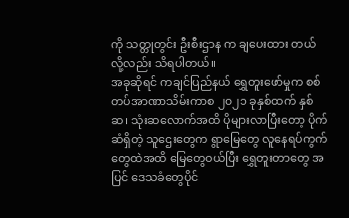ကို သတ္တုတွင်း ဦးစီးဌာန က ချပေးထား တယ်လို့လည်း သိရပါတယ်။
အခုဆိုရင် ကချင်ပြည်နယ် ရွှေတူးဖော်မှုက စစ်တပ်အာဏာသိမ်းကာစ ၂၀၂၁ ခုနှစ်ထက် နှစ်ဆ၊ သုံးဆလောက်အထိ ပိုများလာပြီးတော့ ပိုက်ဆံရှိတဲ့ သူဌေးတွေက ရွာမြေတွေ လူနေရပ်ကွက်တွေထဲအထိ မြေတွေဝယ်ပြီး ရွှေတူးတာတွေ အပြင် ဒေသခံတွေပိုင်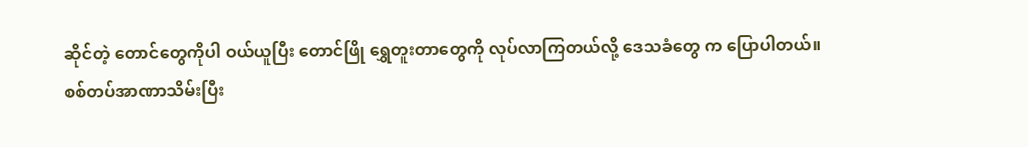ဆိုင်တဲ့ တောင်တွေကိုပါ ဝယ်ယူပြီး တောင်ဖြို ရွှေတူးတာတွေကို လုပ်လာကြတယ်လို့ ဒေသခံတွေ က ပြောပါတယ်။
စစ်တပ်အာဏာသိမ်းပြီး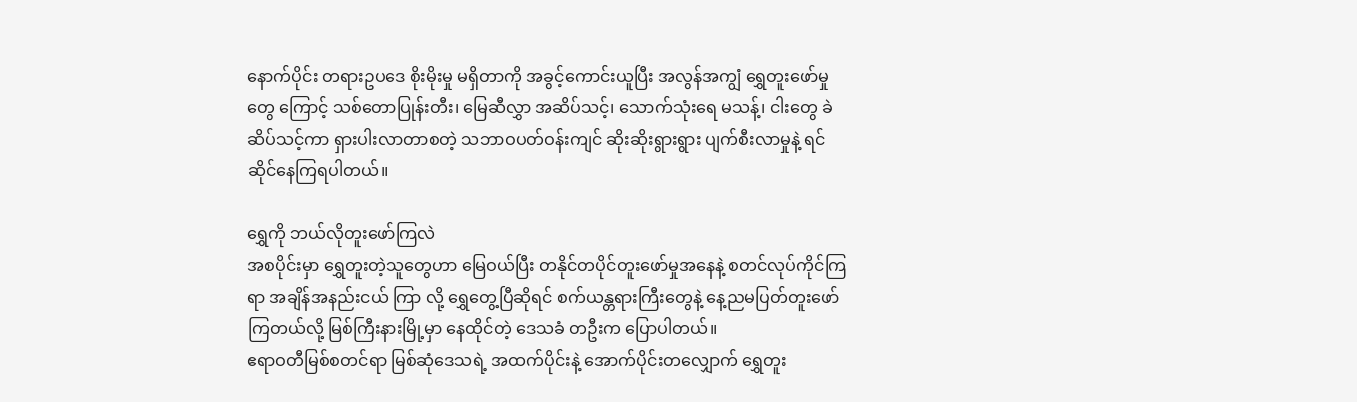နောက်ပိုင်း တရားဥပဒေ စိုးမိုးမှု မရှိတာကို အခွင့်ကောင်းယူပြီး အလွန်အကျွံ ရွှေတူးဖော်မှုတွေ ကြောင့် သစ်တောပြုန်းတီး၊ မြေဆီလွှာ အဆိပ်သင့်၊ သောက်သုံးရေ မသန့်၊ ငါးတွေ ခဲဆိပ်သင့်ကာ ရှားပါးလာတာစတဲ့ သဘာဝပတ်ဝန်းကျင် ဆိုးဆိုးရွားရွား ပျက်စီးလာမှုနဲ့ ရင်ဆိုင်နေကြရပါတယ်။

ရွှေကို ဘယ်လိုတူးဖော်ကြလဲ
အစပိုင်းမှာ ရွှေတူးတဲ့သူတွေဟာ မြေဝယ်ပြီး တနိုင်တပိုင်တူးဖော်မှုအနေနဲ့ စတင်လုပ်ကိုင်ကြရာ အချိန်အနည်းငယ် ကြာ လို့ ရွှေတွေ့ပြီဆိုရင် စက်ယန္တရားကြီးတွေနဲ့ နေ့ညမပြတ်တူးဖော်ကြတယ်လို့ မြစ်ကြီးနားမြို့မှာ နေထိုင်တဲ့ ဒေသခံ တဦးက ပြောပါတယ်။
ဧရာဝတီမြစ်စတင်ရာ မြစ်ဆုံဒေသရဲ့ အထက်ပိုင်းနဲ့ အောက်ပိုင်းတလျှောက် ရွှေတူး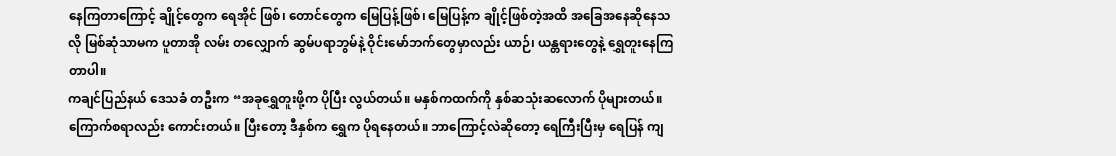နေကြတာကြောင့် ချိုင့်တွေက ရေအိုင် ဖြစ်၊ တောင်တွေက မြေပြန့်ဖြစ်၊ မြေပြန့်က ချိုင့်ဖြစ်တဲ့အထိ အခြေအနေဆိုနေသလို မြစ်ဆုံသာမက ပူတာအို လမ်း တလျှောက် ဆွမ်ပရာဘွမ်နဲ့ ဝိုင်းမော်ဘက်တွေမှာလည်း ယာဉ်၊ ယန္တရားတွေနဲ့ ရွှေတူးနေကြတာပါ။
ကချင်ပြည်နယ် ဒေသခံ တဦးက “အခုရွှေတူးဖို့က ပိုပြီး လွယ်တယ်။ မနှစ်ကထက်ကို နှစ်ဆသုံးဆလောက် ပိုများတယ်။ ကြောက်စရာလည်း ကောင်းတယ်။ ပြီးတော့ ဒီနှစ်က ရွှေက ပိုရနေတယ်။ ဘာကြောင့်လဲဆိုတော့ ရေကြီးပြီးမှ ရေပြန် ကျ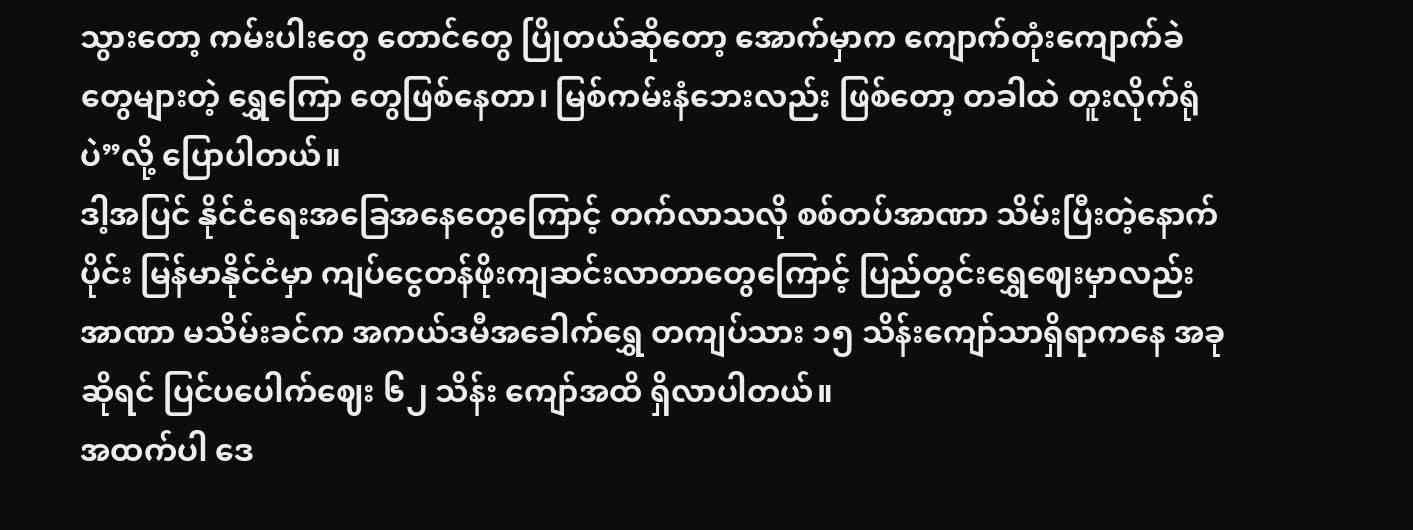သွားတော့ ကမ်းပါးတွေ တောင်တွေ ပြိုတယ်ဆိုတော့ အောက်မှာက ကျောက်တုံးကျောက်ခဲတွေများတဲ့ ရွှေကြော တွေဖြစ်နေတာ၊ မြစ်ကမ်းနံဘေးလည်း ဖြစ်တော့ တခါထဲ တူးလိုက်ရုံပဲ”လို့ ပြောပါတယ်။
ဒါ့အပြင် နိုင်ငံရေးအခြေအနေတွေကြောင့် တက်လာသလို စစ်တပ်အာဏာ သိမ်းပြီးတဲ့နောက်ပိုင်း မြန်မာနိုင်ငံမှာ ကျပ်ငွေတန်ဖိုးကျဆင်းလာတာတွေကြောင့် ပြည်တွင်းရွှေဈေးမှာလည်း အာဏာ မသိမ်းခင်က အကယ်ဒမီအခေါက်ရွှေ တကျပ်သား ၁၅ သိန်းကျော်သာရှိရာကနေ အခုဆိုရင် ပြင်ပပေါက်ဈေး ၆၂ သိန်း ကျော်အထိ ရှိလာပါတယ်။
အထက်ပါ ဒေ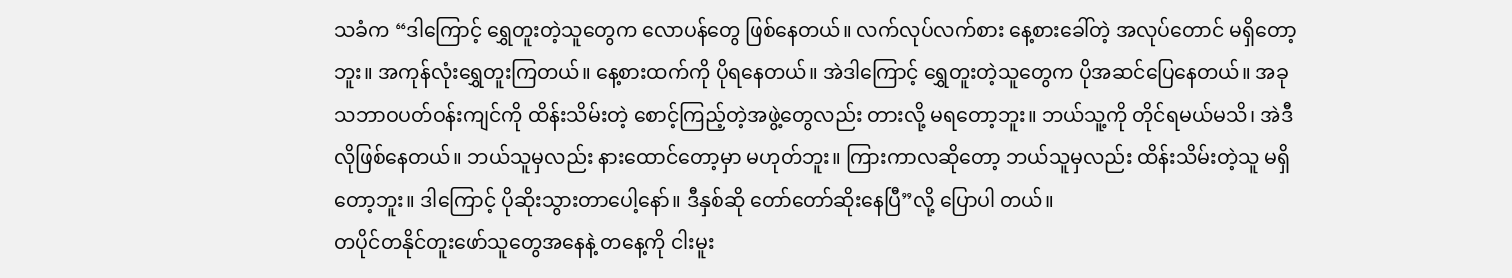သခံက “ဒါကြောင့် ရွှေတူးတဲ့သူတွေက လောပန်တွေ ဖြစ်နေတယ်။ လက်လုပ်လက်စား နေ့စားခေါ်တဲ့ အလုပ်တောင် မရှိတော့ဘူး။ အကုန်လုံးရွှေတူးကြတယ်။ နေ့စားထက်ကို ပိုရနေတယ်။ အဲဒါကြောင့် ရွှေတူးတဲ့သူတွေက ပိုအဆင်ပြေနေတယ်။ အခု သဘာဝပတ်ဝန်းကျင်ကို ထိန်းသိမ်းတဲ့ စောင့်ကြည့်တဲ့အဖွဲ့တွေလည်း တားလို့ မရတော့ဘူး။ ဘယ်သူ့ကို တိုင်ရမယ်မသိ၊ အဲဒီလိုဖြစ်နေတယ်။ ဘယ်သူမှလည်း နားထောင်တော့မှာ မဟုတ်ဘူး။ ကြားကာလဆိုတော့ ဘယ်သူမှလည်း ထိန်းသိမ်းတဲ့သူ မရှိတော့ဘူး။ ဒါကြောင့် ပိုဆိုးသွားတာပေါ့နော်။ ဒီနှစ်ဆို တော်တော်ဆိုးနေပြီ”လို့ ပြောပါ တယ်။
တပိုင်တနိုင်တူးဖော်သူတွေအနေနဲ့ တနေ့ကို ငါးမူး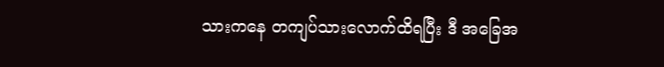သားကနေ တကျပ်သားလောက်ထိရပြီး ဒီ အခြေအ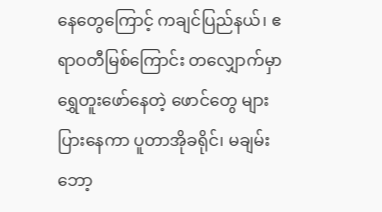နေတွေကြောင့် ကချင်ပြည်နယ်၊ ဧရာဝတီမြစ်ကြောင်း တလျှောက်မှာ ရွှေတူးဖော်နေတဲ့ ဖောင်တွေ များပြားနေကာ ပူတာအိုခရိုင်၊ မချမ်းဘော့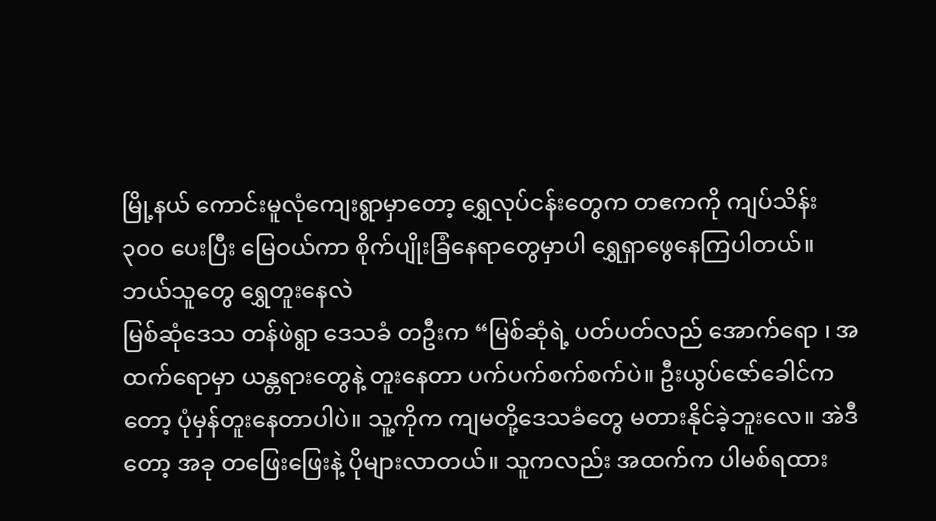မြို့နယ် ကောင်းမူလုံကျေးရွာမှာတော့ ရွှေလုပ်ငန်းတွေက တဧကကို ကျပ်သိန်း ၃၀၀ ပေးပြီး မြေဝယ်ကာ စိုက်ပျိုးခြံနေရာတွေမှာပါ ရွှေရှာဖွေနေကြပါတယ်။
ဘယ်သူတွေ ရွှေတူးနေလဲ
မြစ်ဆုံဒေသ တန်ဖဲရွာ ဒေသခံ တဦးက “မြစ်ဆုံရဲ့ ပတ်ပတ်လည် အောက်ရော ၊ အထက်ရောမှာ ယန္တရားတွေနဲ့ တူးနေတာ ပက်ပက်စက်စက်ပဲ။ ဦးယွပ်ဇော်ခေါင်ကတော့ ပုံမှန်တူးနေတာပါပဲ။ သူ့ကိုက ကျမတို့ဒေသခံတွေ မတားနိုင်ခဲ့ဘူးလေ။ အဲဒီတော့ အခု တဖြေးဖြေးနဲ့ ပိုများလာတယ်။ သူကလည်း အထက်က ပါမစ်ရထား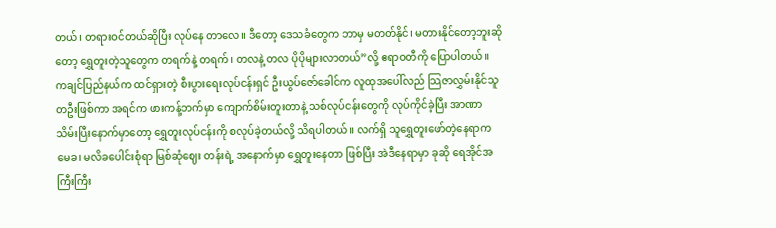တယ်၊ တရားဝင်တယ်ဆိုပြီး လုပ်နေ တာလေ။ ဒီတော့ ဒေသခံတွေက ဘာမှ မတတ်နိုင်၊ မတားနိုင်တော့ဘူးဆိုတော့ ရွှေတူးတဲ့သူတွေက တရက်နဲ့ တရက်၊ တလနဲ့ တလ ပိုပိုများလာတယ်”လို့ ဧရာဝတီကို ပြောပါတယ်။
ကချင်ပြည်နယ်က ထင်ရှားတဲ့ စီးပွားရေးလုပ်ငန်းရှင် ဦးယွပ်ဇော်ခေါင်က လူထုအပေါ်လည် သြဇာလွှမ်းနိုင်သူ တဦးဖြစ်ကာ အရင်က ဖားကန့်ဘက်မှာ ကျောက်စိမ်းတူးတာနဲ့ သစ်လုပ်ငန်းတွေကို လုပ်ကိုင်ခဲ့ပြီး အာဏာသိမ်းပြီးနောက်မှာတော့ ရွှေတူးလုပ်ငန်းကို စလုပ်ခဲ့တယ်လို့ သိရပါတယ်။ လက်ရှိ သူရွှေတူးဖော်တဲ့နေရာက မေခ၊ မလိခပေါင်းစုံရာ မြစ်ဆုံဈေး တန်းရဲ့ အနောက်မှာ ရွှေတူးနေတာ ဖြစ်ပြီး အဲဒီနေရာမှာ ခုဆို ရေအိုင်အကြီးကြီး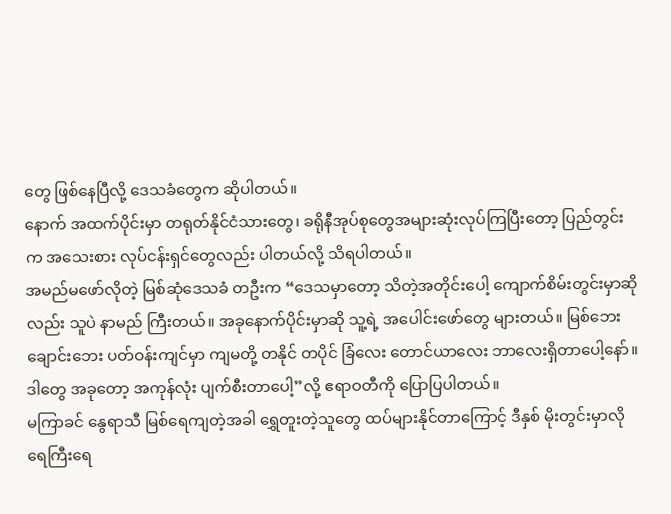တွေ ဖြစ်နေပြီလို့ ဒေသခံတွေက ဆိုပါတယ်။
နောက် အထက်ပိုင်းမှာ တရုတ်နိုင်ငံသားတွေ၊ ခရိုနီအုပ်စုတွေအများဆုံးလုပ်ကြပြီးတော့ ပြည်တွင်းက အသေးစား လုပ်ငန်းရှင်တွေလည်း ပါတယ်လို့ သိရပါတယ်။
အမည်မဖော်လိုတဲ့ မြစ်ဆုံဒေသခံ တဦးက “ဒေသမှာတော့ သိတဲ့အတိုင်းပေါ့ ကျောက်စိမ်းတွင်းမှာဆိုလည်း သူပဲ နာမည် ကြီးတယ်။ အခုနောက်ပိုင်းမှာဆို သူ့ရဲ့ အပေါင်းဖော်တွေ များတယ်။ မြစ်ဘေး ချောင်းဘေး ပတ်ဝန်းကျင်မှာ ကျမတို့ တနိုင် တပိုင် ခြံလေး တောင်ယာလေး ဘာလေးရှိတာပေါ့နော်။ ဒါတွေ အခုတော့ အကုန်လုံး ပျက်စီးတာပေါ့”လို့ ဧရာဝတီကို ပြောပြပါတယ်။
မကြာခင် နွေရာသီ မြစ်ရေကျတဲ့အခါ ရွှေတူးတဲ့သူတွေ ထပ်များနိုင်တာကြောင့် ဒီနှစ် မိုးတွင်းမှာလို ရေကြီးရေ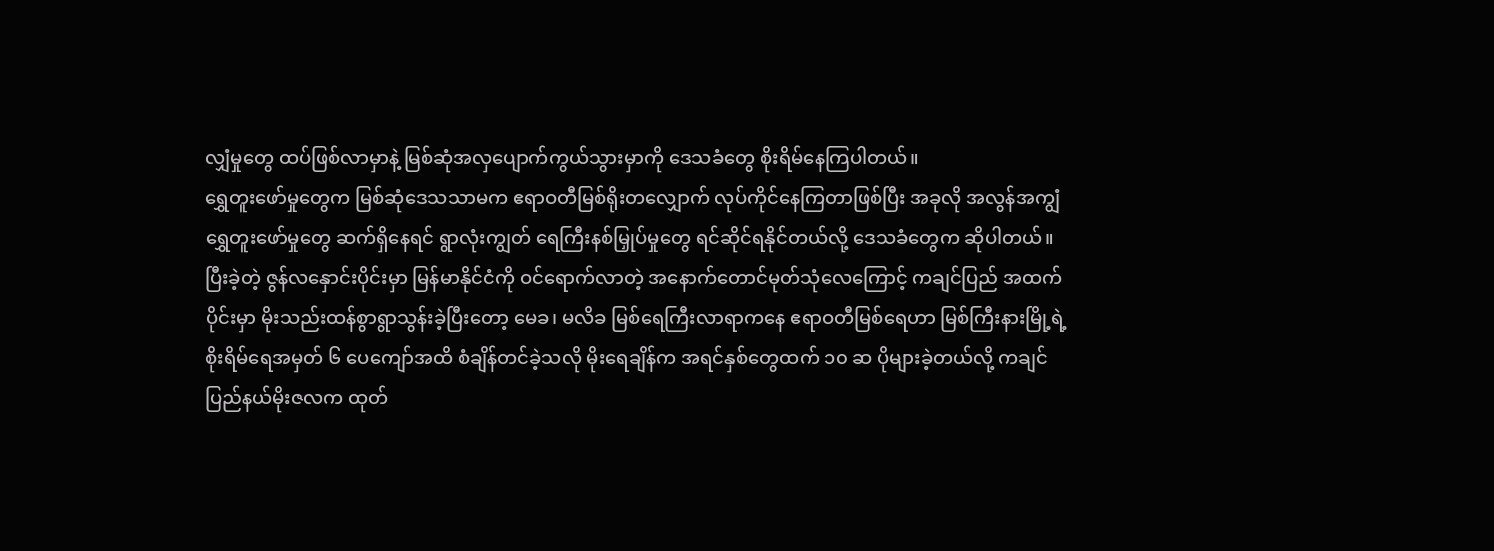လျှံမှုတွေ ထပ်ဖြစ်လာမှာနဲ့ မြစ်ဆုံအလှပျောက်ကွယ်သွားမှာကို ဒေသခံတွေ စိုးရိမ်နေကြပါတယ်။
ရွှေတူးဖော်မှုတွေက မြစ်ဆုံဒေသသာမက ဧရာဝတီမြစ်ရိုးတလျှောက် လုပ်ကိုင်နေကြတာဖြစ်ပြီး အခုလို အလွန်အကျွံ ရွှေတူးဖော်မှုတွေ ဆက်ရှိနေရင် ရွာလုံးကျွတ် ရေကြီးနစ်မြှုပ်မှုတွေ ရင်ဆိုင်ရနိုင်တယ်လို့ ဒေသခံတွေက ဆိုပါတယ်။
ပြီးခဲ့တဲ့ ဇွန်လနှောင်းပိုင်းမှာ မြန်မာနိုင်ငံကို ဝင်ရောက်လာတဲ့ အနောက်တောင်မုတ်သုံလေကြောင့် ကချင်ပြည် အထက်ပိုင်းမှာ မိုးသည်းထန်စွာရွာသွန်းခဲ့ပြီးတော့ မေခ၊ မလိခ မြစ်ရေကြီးလာရာကနေ ဧရာဝတီမြစ်ရေဟာ မြစ်ကြီးနားမြို့ရဲ့ စိုးရိမ်ရေအမှတ် ၆ ပေကျော်အထိ စံချိန်တင်ခဲ့သလို မိုးရေချိန်က အရင်နှစ်တွေထက် ၁၀ ဆ ပိုများခဲ့တယ်လို့ ကချင်ပြည်နယ်မိုးဇလက ထုတ်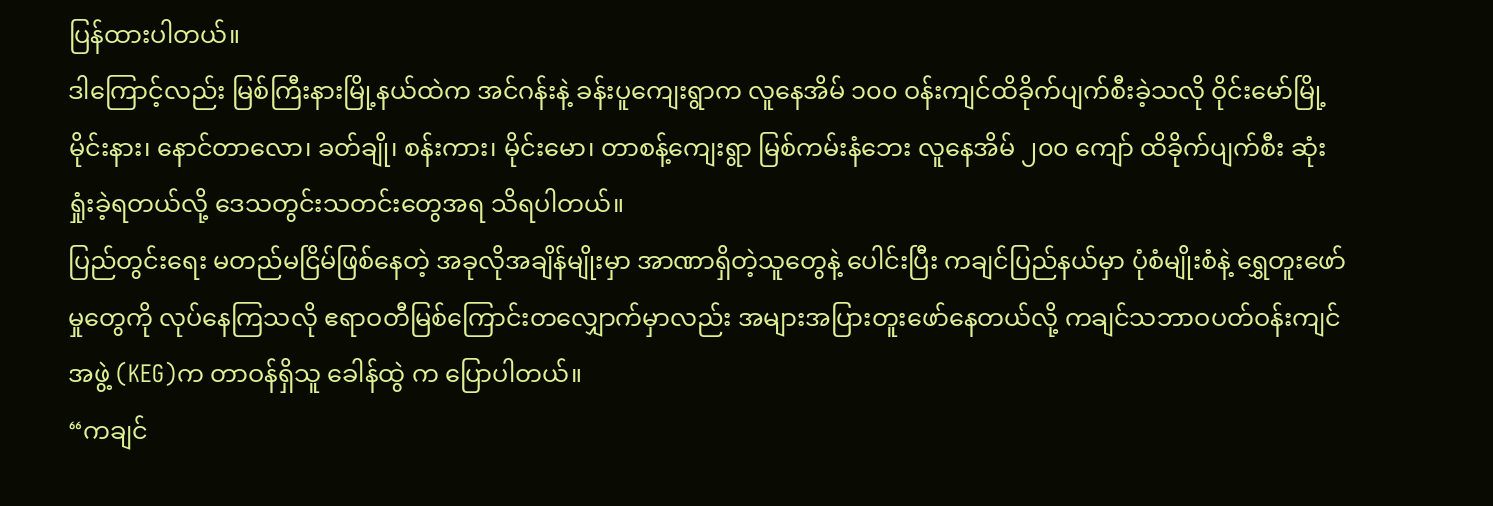ပြန်ထားပါတယ်။
ဒါကြောင့်လည်း မြစ်ကြီးနားမြို့နယ်ထဲက အင်ဂန်းနဲ့ ခန်းပူကျေးရွာက လူနေအိမ် ၁၀၀ ဝန်းကျင်ထိခိုက်ပျက်စီးခဲ့သလို ဝိုင်းမော်မြို့ မိုင်းနား၊ နောင်တာလော၊ ခတ်ချို၊ စန်းကား၊ မိုင်းမော၊ တာစန့်ကျေးရွာ မြစ်ကမ်းနံဘေး လူနေအိမ် ၂၀၀ ကျော် ထိခိုက်ပျက်စီး ဆုံးရှုံးခဲ့ရတယ်လို့ ဒေသတွင်းသတင်းတွေအရ သိရပါတယ်။
ပြည်တွင်းရေး မတည်မငြိမ်ဖြစ်နေတဲ့ အခုလိုအချိန်မျိုးမှာ အာဏာရှိတဲ့သူတွေနဲ့ ပေါင်းပြီး ကချင်ပြည်နယ်မှာ ပုံစံမျိုးစံနဲ့ ရွှေတူးဖော်မှုတွေကို လုပ်နေကြသလို ဧရာဝတီမြစ်ကြောင်းတလျှောက်မှာလည်း အများအပြားတူးဖော်နေတယ်လို့ ကချင်သဘာဝပတ်ဝန်းကျင်အဖွဲ့ (KEG)က တာဝန်ရှိသူ ခေါန်ထွဲ က ပြောပါတယ်။
“ကချင်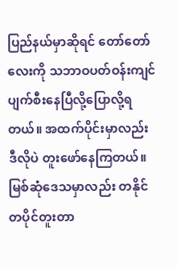ပြည်နယ်မှာဆိုရင် တော်တော်လေးကို သဘာဝပတ်ဝန်းကျင် ပျက်စီးနေပြီလို့ပြောလို့ရတယ်။ အထက်ပိုင်းမှာလည်း ဒီလိုပဲ တူးဖော်နေကြတယ်။ မြစ်ဆုံဒေသမှာလည်း တနိုင်တပိုင်တူးတာ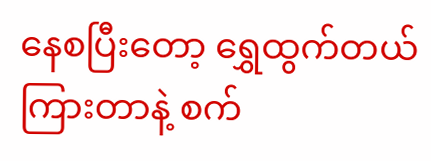နေစပြီးတော့ ရွှေထွက်တယ် ကြားတာနဲ့ စက်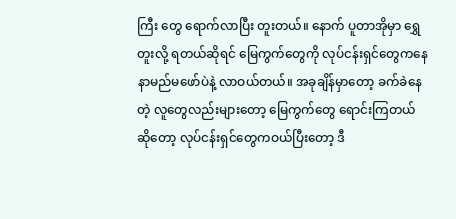ကြီး တွေ ရောက်လာပြီး တူးတယ်။ နောက် ပူတာအိုမှာ ရွှေတူးလို့ ရတယ်ဆိုရင် မြေကွက်တွေကို လုပ်ငန်းရှင်တွေကနေ နာမည်မဖော်ပဲနဲ့ လာဝယ်တယ်။ အခုချိန်မှာတော့ ခက်ခဲနေတဲ့ လူတွေလည်းများတော့ မြေကွက်တွေ ရောင်းကြတယ် ဆိုတော့ လုပ်ငန်းရှင်တွေကဝယ်ပြီးတော့ ဒီ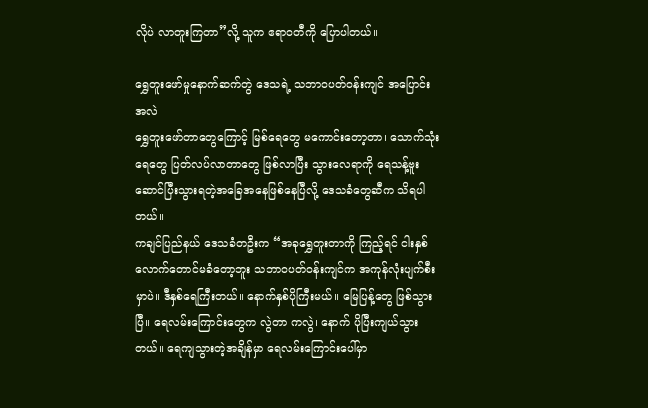လိုပဲ လာတူးကြတာ”လို့ သူက ဧရာဝတီကို ပြောပါတယ်။

ရွှေတူးဖော်မှုနောက်ဆက်တွဲ ဒေသရဲ့ သဘာဝပတ်ဝန်းကျင် အပြောင်းအလဲ
ရွှေတူးဖော်တာတွေကြောင့် မြစ်ရေတွေ မကောင်းတော့တာ၊ သောက်သုံးရေတွေ ပြတ်လပ်လာတာတွေ ဖြစ်လာပြီး သွားလေရာကို ရေသန့်ဗူးဆောင်ပြီးသွားရတဲ့အခြေအနေဖြစ်နေပြီလို့ ဒေသခံတွေဆီက သိရပါတယ်။
ကချင်ပြည်နယ် ဒေသခံတဦးက “အခုရွှေတူးတာကို ကြည့်ရင် ငါးနှစ်လောက်တောင်မခံတော့ဘူး သဘာဝပတ်ဝန်းကျင်က အကုန်လုံးပျက်စီးမှာပဲ။ ဒီနှစ်ရေကြီးတယ်။ နောက်နှစ်ပိုကြီးမယ်။ မြေပြန့်တွေ ဖြစ်သွားပြီ။ ရေလမ်းကြောင်းတွေက လွဲတာ ကလွဲ၊ နောက် ပိုပြီးကျယ်သွားတယ်။ ရေကျသွားတဲ့အချိန်မှာ ရေလမ်းကြောင်းပေါ်မှာ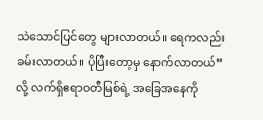သဲသောင်ပြင်တွေ များလာတယ်။ ရေကလည်း ခမ်းလာတယ်။ ပိုပြီးတော့မှ နောက်လာတယ်”လို့ လက်ရှိဧရာဝတီမြစ်ရဲ့ အခြေအနေကို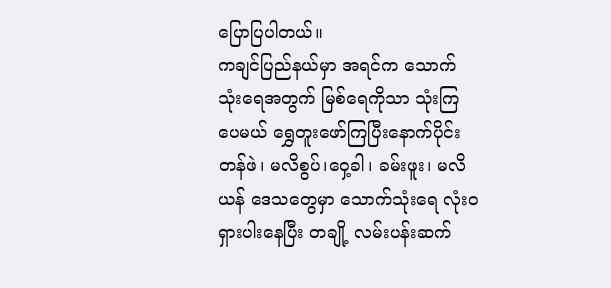ပြောပြပါတယ်။
ကချင်ပြည်နယ်မှာ အရင်က သောက်သုံးရေအတွက် မြစ်ရေကိုသာ သုံးကြပေမယ် ရွှေတူးဖော်ကြပြီးနောက်ပိုင်း တန်ဖဲ၊ မလိစွပ်၊ဝှေ့ခါ၊ ခမ်းဖူး၊ မလိယန် ဒေသတွေမှာ သောက်သုံးရေ လုံးဝရှားပါးနေပြီး တချို့ လမ်းပန်းဆက်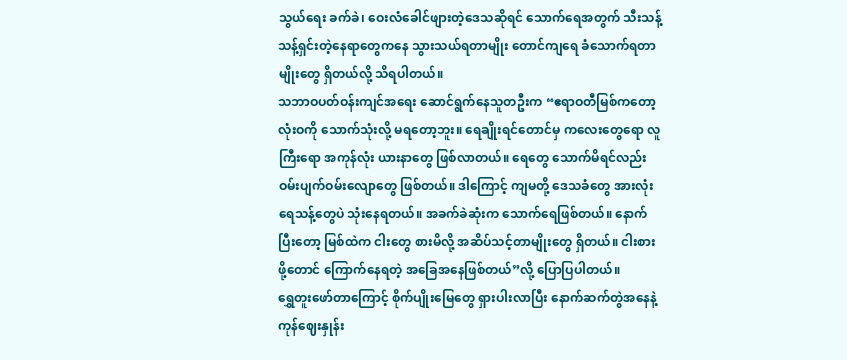သွယ်ရေး ခက်ခဲ၊ ဝေးလံခေါင်ဖျားတဲ့ဒေသဆိုရင် သောက်ရေအတွက် သီးသန့်သန့်ရှင်းတဲ့နေရာတွေကနေ သွားသယ်ရတာမျိုး တောင်ကျရေ ခံသောက်ရတာမျိုးတွေ ရှိတယ်လို့ သိရပါတယ်။
သဘာဝပတ်ဝန်းကျင်အရေး ဆောင်ရွက်နေသူတဦးက “ဧရာဝတီမြစ်ကတော့ လုံးဝကို သောက်သုံးလို့ မရတော့ဘူး။ ရေချိုးရင်တောင်မှ ကလေးတွေရော လူကြီးရော အကုန်လုံး ယားနာတွေ ဖြစ်လာတယ်။ ရေတွေ သောက်မိရင်လည်း ဝမ်းပျက်ဝမ်းလျောတွေ ဖြစ်တယ်။ ဒါကြောင့် ကျမတို့ ဒေသခံတွေ အားလုံး ရေသန့်တွေပဲ သုံးနေရတယ်။ အခက်ခဲဆုံးက သောက်ရေဖြစ်တယ်။ နောက်ပြီးတော့ မြစ်ထဲက ငါးတွေ စားမိလို့ အဆိပ်သင့်တာမျိုးတွေ ရှိတယ်။ ငါးစားဖို့တောင် ကြောက်နေရတဲ့ အခြေအနေဖြစ်တယ်”လို့ ပြောပြပါတယ်။
ရွှေတူးဖော်တာကြောင့် စိုက်ပျိုးမြေတွေ ရှားပါးလာပြီး နောက်ဆက်တွဲအနေနဲ့ ကုန်ဈေးနှုန်း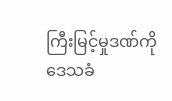ကြီးမြင့်မှုဒဏ်ကို ဒေသခံ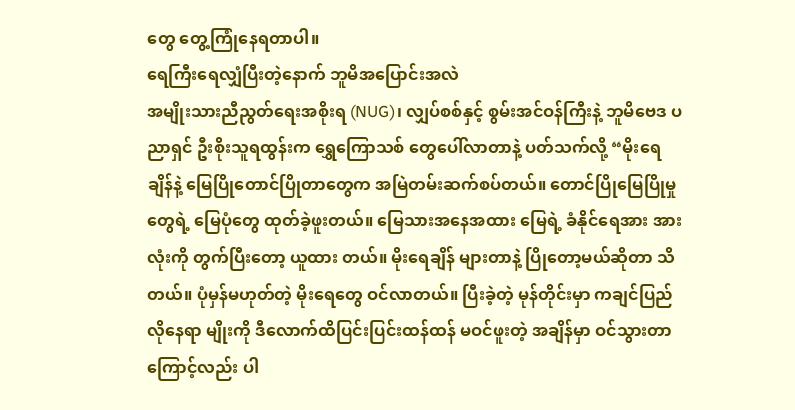တွေ တွေ့ကြုံနေရတာပါ။
ရေကြီးရေလျှံပြီးတဲ့နောက် ဘူမိအပြောင်းအလဲ
အမျိုးသားညီညွတ်ရေးအစိုးရ (NUG)၊ လျှပ်စစ်နှင့် စွမ်းအင်ဝန်ကြီးနဲ့ ဘူမိဗေဒ ပညာရှင် ဦးစိုးသူရထွန်းက ရွှေကြောသစ် တွေပေါ်လာတာနဲ့ ပတ်သက်လို့ “မိုးရေချိန်နဲ့ မြေပြိုတောင်ပြိုတာတွေက အမြဲတမ်းဆက်စပ်တယ်။ တောင်ပြိုမြေပြိုမှုတွေရဲ့ မြေပုံတွေ ထုတ်ခဲ့ဖူးတယ်။ မြေသားအနေအထား မြေရဲ့ ခံနိုင်ရေအား အားလုံးကို တွက်ပြီးတော့ ယူထား တယ်။ မိုးရေချိန် များတာနဲ့ ပြိုတော့မယ်ဆိုတာ သိတယ်။ ပုံမှန်မဟုတ်တဲ့ မိုးရေတွေ ဝင်လာတယ်။ ပြီးခဲ့တဲ့ မုန်တိုင်းမှာ ကချင်ပြည်လိုနေရာ မျိုးကို ဒီလောက်ထိပြင်းပြင်းထန်ထန် မဝင်ဖူးတဲ့ အချိန်မှာ ဝင်သွားတာကြောင့်လည်း ပါ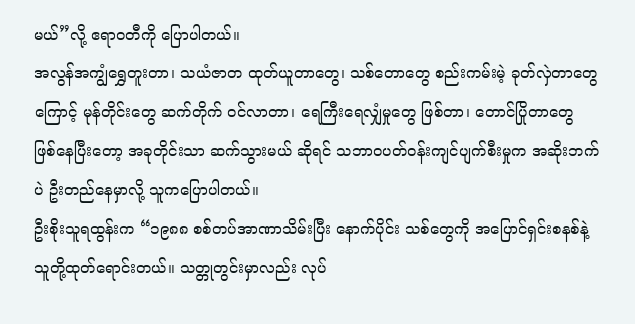မယ်”လို့ ဧရာဝတီကို ပြောပါတယ်။
အလွန်အကျွံရွှေတူးတာ၊ သယံဇာတ ထုတ်ယူတာတွေ၊ သစ်တောတွေ စည်းကမ်းမဲ့ ခုတ်လှဲတာတွေကြောင့် မုန်တိုင်းတွေ ဆက်တိုက် ဝင်လာတာ၊ ရေကြီးရေလျှံမှုတွေ ဖြစ်တာ၊ တောင်ပြိုတာတွေ ဖြစ်နေပြီးတော့ အခုတိုင်းသာ ဆက်သွားမယ် ဆိုရင် သဘာဝပတ်ဝန်းကျင်ပျက်စီးမှုက အဆိုးဘက်ပဲ ဦးတည်နေမှာလို့ သူကပြောပါတယ်။
ဦးစိုးသူရထွန်းက “၁၉၈၈ စစ်တပ်အာဏာသိမ်းပြီး နောက်ပိုင်း သစ်တွေကို အပြောင်ရှင်းစနစ်နဲ့ သူတို့ထုတ်ရောင်းတယ်။ သတ္တုတွင်းမှာလည်း လုပ်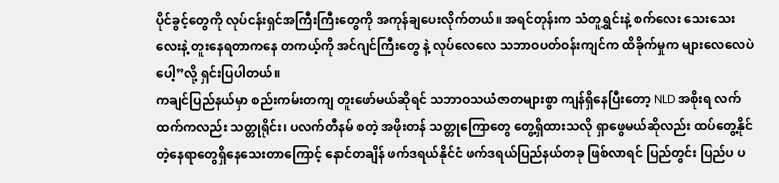ပိုင်ခွင့်တွေကို လုပ်ငန်းရှင်အကြီးကြီးတွေကို အကုန်ချပေးလိုက်တယ်။ အရင်တုန်းက သံတူရွှင်းနဲ့ စက်လေး သေးသေးလေးနဲ့ တူးနေရတာကနေ တကယ့်ကို အင်ဂျင်ကြီးတွေ နဲ့ လုပ်လေလေ သဘာဝပတ်ဝန်းကျင်က ထိခိုက်မှုက များလေလေပဲပေါ့”လို့ ရှင်းပြပါတယ်။
ကချင်ပြည်နယ်မှာ စည်းကမ်းတကျ တူးဖော်မယ်ဆိုရင် သဘာဝသယံဇာတများစွာ ကျန်ရှိနေပြီးတော့ NLD အစိုးရ လက်ထက်ကလည်း သတ္တုရိုင်း၊ ပလက်တီနမ် စတဲ့ အဖိုးတန် သတ္တုကြောတွေ တွေ့ရှိထားသလို ရှာဖွေမယ်ဆိုလည်း ထပ်တွေ့နိုင်တဲ့နေရာတွေရှိနေသေးတာကြောင့် နောင်တချိန် ဖက်ဒရယ်နိုင်ငံ ဖက်ဒရယ်ပြည်နယ်တခု ဖြစ်လာရင် ပြည်တွင်း ပြည်ပ ပ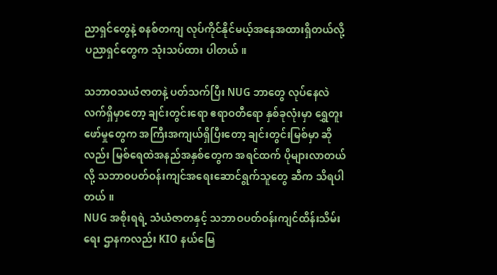ညာရှင်တွေနဲ့ စနစ်တကျ လုပ်ကိုင်နိုင်မယ့်အနေအထားရှိတယ်လို့ ပညာရှင်တွေက သုံးသပ်ထား ပါတယ်။

သဘာဝသယံဇာတနဲ့ ပတ်သက်ပြီး NUG ဘာတွေ လုပ်နေလဲ
လက်ရှိမှာတော့ ချင်းတွင်းရော ဧရာဝတီရော နှစ်ခုလုံးမှာ ရွှေတူးဖော်မှုတွေက အကြီးအကျယ်ရှိပြီးတော့ ချင်းတွင်းမြစ်မှာ ဆိုလည်း မြစ်ရေထဲအနည်အနှစ်တွေက အရင်ထက် ပိုများလာတယ်လို့ သဘာဝပတ်ဝန်းကျင်အရေးဆောင်ရွက်သူတွေ ဆီက သိရပါတယ်။
NUG အစိုးရရဲ့ သံယံဇာတနှင့် သဘာဝပတ်ဝန်းကျင်ထိန်းသိမ်းရေး ဌာနကလည်း KIO နယ်မြေ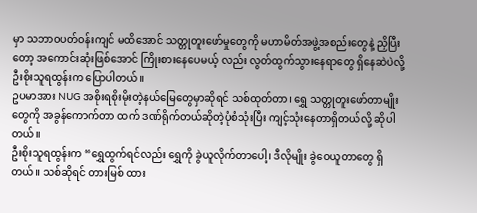မှာ သဘာဝပတ်ဝန်းကျင် မထိအောင် သတ္တုတူးဖော်မှုတွေကို မဟာမိတ်အဖွဲ့အစည်းတွေနဲ့ ညှိပြီးတော့ အကောင်းဆုံးဖြစ်အောင် ကြိုးစားနေပေမယ့် လည်း လွတ်ထွက်သွားနေရာတွေ ရှိနေဆဲပဲလို့ ဦးစိုးသူရထွန်းက ပြောပါတယ်။
ဥပမာအား NUG အစိုးရစိုးမိုးတဲ့နယ်မြေတွေမှာဆိုရင် သစ်ထုတ်တာ၊ ရွှေ သတ္တုတူးဖော်တာမျိုးတွေကို အခွန်ကောက်တာ ထက် ဒဏ်ရိုက်တယ်ဆိုတဲ့ပုံစံသုံးပြီး ကျင့်သုံးနေတာရှိတယ်လို့ ဆိုပါတယ်။
ဦးစိုးသူရထွန်းက “ရွှေထွက်ရင်လည်း ရွှေကို ခွဲယူလိုက်တာပေါ့၊ ဒီလိုမျိုး ခွဲဝေယူတာတွေ ရှိတယ်။ သစ်ဆိုရင် တားမြစ် ထား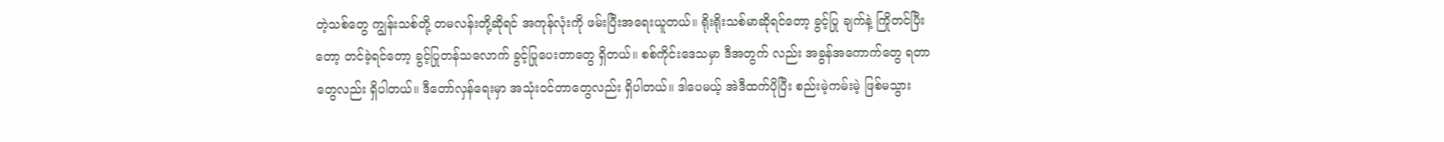တဲ့သစ်တွေ ကျွန်းသစ်တို့ တမလန်းတို့ဆိုရင် အကုန်လုံးကို ဖမ်းပြီးအရေးယူတယ်။ ရိုးရိုးသစ်မာဆိုရင်တော့ ခွင့်ပြု ချက်နဲ့ ကြိုတင်ပြီးတော့ တင်ခဲ့ရင်တော့ ခွင့်ပြုတန်သလောက် ခွင့်ပြုပေးတာတွေ ရှိတယ်။ စစ်ကိုင်းဒေသမှာ ဒီအတွက် လည်း အခွန်အကောက်တွေ ရတာတွေလည်း ရှိပါတယ်။ ဒီတော်လှန်ရေးမှာ အသုံးဝင်တာတွေလည်း ရှိပါတယ်။ ဒါပေမယ့် အဲဒီထက်ပိုပြီး စည်းမဲ့ကမ်းမဲ့ ဖြစ်မသွား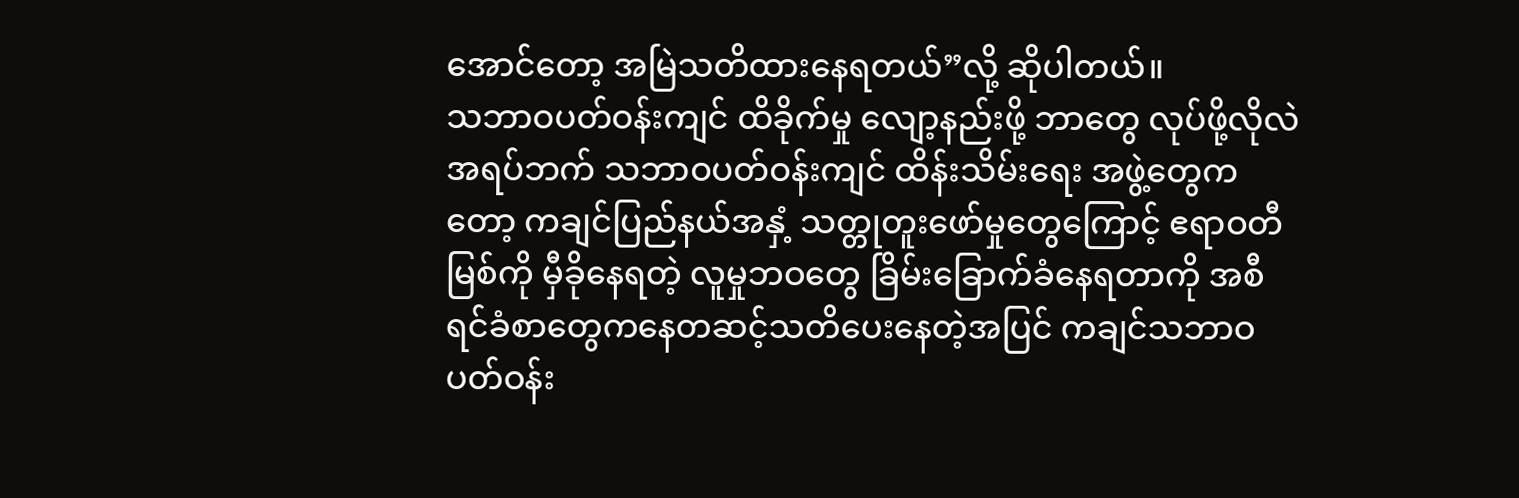အောင်တော့ အမြဲသတိထားနေရတယ်”လို့ ဆိုပါတယ်။
သဘာဝပတ်ဝန်းကျင် ထိခိုက်မှု လျော့နည်းဖို့ ဘာတွေ လုပ်ဖို့လိုလဲ
အရပ်ဘက် သဘာဝပတ်ဝန်းကျင် ထိန်းသိမ်းရေး အဖွဲ့တွေကတော့ ကချင်ပြည်နယ်အနှံ့ သတ္တုတူးဖော်မှုတွေကြောင့် ဧရာဝတီမြစ်ကို မှီခိုနေရတဲ့ လူမှုဘဝတွေ ခြိမ်းခြောက်ခံနေရတာကို အစီရင်ခံစာတွေကနေတဆင့်သတိပေးနေတဲ့အပြင် ကချင်သဘာဝပတ်ဝန်း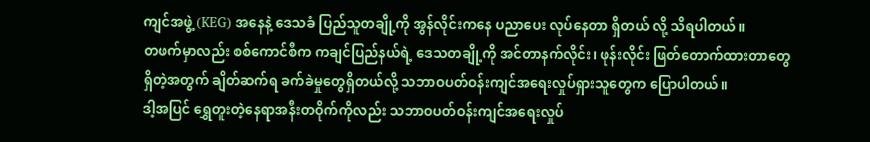ကျင်အဖွဲ့ (KEG) အနေနဲ့ ဒေသခံ ပြည်သူတချို့ကို အွန်လိုင်းကနေ ပညာပေး လုပ်နေတာ ရှိတယ် လို့ သိရပါတယ်။
တဖက်မှာလည်း စစ်ကောင်စီက ကချင်ပြည်နယ်ရဲ့ ဒေသတချို့ကို အင်တာနက်လိုင်း၊ ဖုန်းလိုင်း ဖြတ်တောက်ထားတာတွေ ရှိတဲ့အတွက် ချိတ်ဆက်ရ ခက်ခဲမှုတွေရှိတယ်လို့ သဘာဝပတ်ဝန်းကျင်အရေးလှုပ်ရှားသူတွေက ပြောပါတယ်။
ဒါ့အပြင် ရွှေတူးတဲ့နေရာအနီးတဝိုက်ကိုလည်း သဘာဝပတ်ဝန်းကျင်အရေးလှုပ်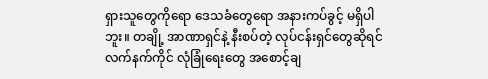ရှားသူတွေကိုရော ဒေသခံတွေရော အနားကပ်ခွင့် မရှိပါဘူး။ တချို့ အာဏာရှင်နဲ့ နီးစပ်တဲ့ လုပ်ငန်းရှင်တွေဆိုရင် လက်နက်ကိုင် လုံခြုံရေးတွေ အစောင့်ချ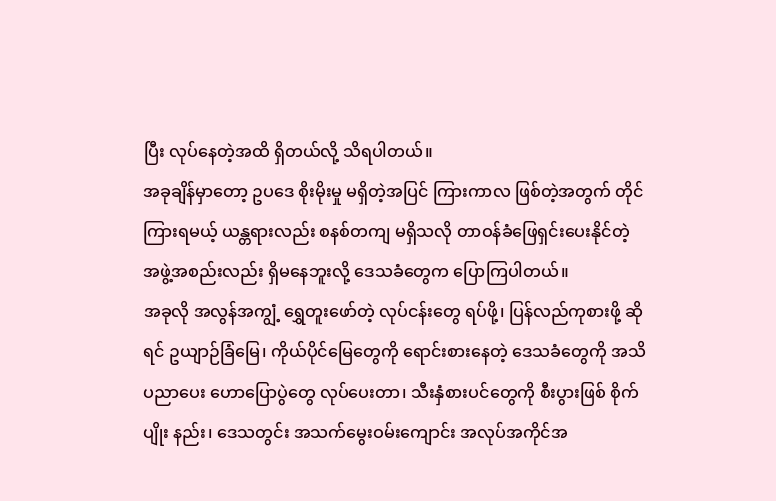ပြီး လုပ်နေတဲ့အထိ ရှိတယ်လို့ သိရပါတယ်။
အခုချိန်မှာတော့ ဥပဒေ စိုးမိုးမှု မရှိတဲ့အပြင် ကြားကာလ ဖြစ်တဲ့အတွက် တိုင်ကြားရမယ့် ယန္တရားလည်း စနစ်တကျ မရှိသလို တာဝန်ခံဖြေရှင်းပေးနိုင်တဲ့ အဖွဲ့အစည်းလည်း ရှိမနေဘူးလို့ ဒေသခံတွေက ပြောကြပါတယ်။
အခုလို အလွန်အကျွံ့ ရွှေတူးဖော်တဲ့ လုပ်ငန်းတွေ ရပ်ဖို့၊ ပြန်လည်ကုစားဖို့ ဆိုရင် ဥယျာဉ်ခြံမြေ၊ ကိုယ်ပိုင်မြေတွေကို ရောင်းစားနေတဲ့ ဒေသခံတွေကို အသိပညာပေး ဟောပြောပွဲတွေ လုပ်ပေးတာ၊ သီးနှံစားပင်တွေကို စီးပွားဖြစ် စိုက်ပျိုး နည်း၊ ဒေသတွင်း အသက်မွေးဝမ်းကျောင်း အလုပ်အကိုင်အ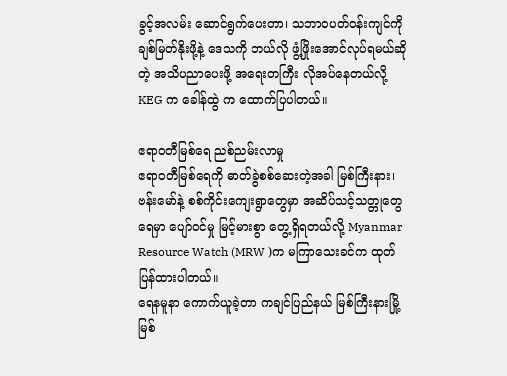ခွင့်အလမ်း ဆောင်ရွက်ပေးတာ၊ သဘာဝပတ်ဝန်းကျင်ကို ချစ်မြတ်နိုးဖို့နဲ့ ဒေသကို ဘယ်လို ဖွံ့ဖြိုးအောင်လုပ်ရမယ်ဆိုတဲ့ အသိပညာပေးဖို့ အရေးတကြီး လိုအပ်နေတယ်လို့ KEG က ခေါန်ထွဲ က ထောက်ပြပါတယ်။

ဧရာဝတီမြစ်ရေ ညစ်ညမ်းလာမှု
ဧရာဝတီမြစ်ရေကို ဓာတ်ခွဲစစ်ဆေးတဲ့အခါ မြစ်ကြီးနား၊ ဗန်းမော်နဲ့ စစ်ကိုင်းကျေးရွာတွေမှာ အဆိပ်သင့်သတ္တုတွေ ရေမှာ ပျော်ဝင်မှု မြင့်မားစွာ တွေ့ရှိရတယ်လို့ Myanmar Resource Watch (MRW )က မကြာသေးခင်က ထုတ်ပြန်ထားပါတယ်။
ရေနမူနာ ကောက်ယူခဲ့တာ ကချင်ပြည်နယ် မြစ်ကြီးနားမြို့ မြစ်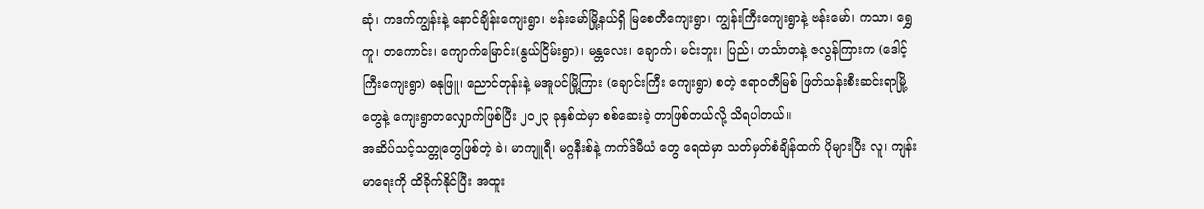ဆုံ၊ ကဒက်ကျွန်းနဲ့ နောင်ချိန်းကျေးရွာ၊ ဗန်းမော်မြို့နယ်ရှိ မြစေတီကျေးရွာ၊ ကျွန်းကြီးကျေးရွာနဲ့ ဗန်းမော်၊ ကသာ၊ ရွှေကူ၊ တကောင်း၊ ကျောက်မြောင်း(နွယ်ငြိမ်းရွာ)၊ မန္တလေး၊ ချောက်၊ မင်းဘူး၊ ပြည်၊ ဟင်္သာတနဲ့ ဇလွန်ကြားက (ဒေါင့်ကြီးကျေးရွာ) ဓနုဖြူ၊ ညောင်တုန်းနဲ့ မအူပင်မြို့ကြား (ချောင်းကြီး ကျေးရွာ) စတဲ့ ဧရာဝတီမြစ် ဖြတ်သန်းစီးဆင်းရာမြို့တွေနဲ့ ကျေးရွာတလျှောက်ဖြစ်ပြီး ၂၀၂၃ ခုနှစ်ထဲမှာ စစ်ဆေးခဲ့ တာဖြစ်တယ်လို့ သိရပါတယ်။
အဆိပ်သင့်သတ္တုတွေဖြစ်တဲ့ ခဲ၊ မာကျူရီ၊ မဂ္ဂနီးစ်နဲ့ ကက်ဒ်မီယံ တွေ ရေထဲမှာ သတ်မှတ်စံချိန်ထက် ပိုများပြီး လူ၊ ကျန်းမာရေးကို ထိခိုက်နိုင်ပြီး အထူး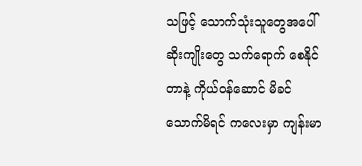သဖြင့် သောက်သုံးသူတွေအပေါ် ဆိုးကျိုးတွေ သက်ရောက် စေနိုင်တာနဲ့ ကိုယ်ဝန်ဆောင် မိခင်သောက်မိရင် ကလေးမှာ ကျန်းမာ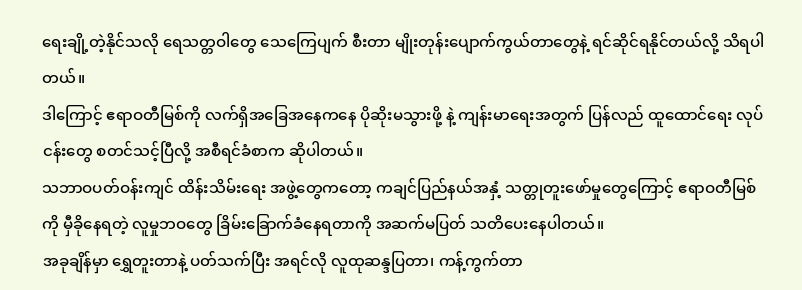ရေးချို့တဲ့နိုင်သလို ရေသတ္တဝါတွေ သေကြေပျက် စီးတာ မျိုးတုန်းပျောက်ကွယ်တာတွေနဲ့ ရင်ဆိုင်ရနိုင်တယ်လို့ သိရပါတယ်။
ဒါကြောင့် ဧရာဝတီမြစ်ကို လက်ရှိအခြေအနေကနေ ပိုဆိုးမသွားဖို့ နဲ့ ကျန်းမာရေးအတွက် ပြန်လည် ထူထောင်ရေး လုပ်ငန်းတွေ စတင်သင့်ပြီလို့ အစီရင်ခံစာက ဆိုပါတယ်။
သဘာဝပတ်ဝန်းကျင် ထိန်းသိမ်းရေး အဖွဲ့တွေကတော့ ကချင်ပြည်နယ်အနှံ့ သတ္တုတူးဖော်မှုတွေကြောင့် ဧရာဝတီမြစ်ကို မှီခိုနေရတဲ့ လူမှုဘဝတွေ ခြိမ်းခြောက်ခံနေရတာကို အဆက်မပြတ် သတိပေးနေပါတယ်။
အခုချိန်မှာ ရွှေတူးတာနဲ့ ပတ်သက်ပြီး အရင်လို လူထုဆန္ဒပြတာ၊ ကန့်ကွက်တာ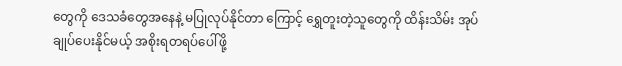တွေကို ဒေသခံတွေအနေနဲ့ မပြုလုပ်နိုင်တာ ကြောင့် ရွှေတူးတဲ့သူတွေကို ထိန်းသိမ်း အုပ်ချုပ်ပေးနိုင်မယ့် အစိုးရတရပ်ပေါ်ဖို့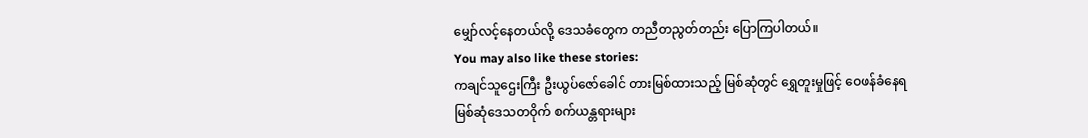မျှော်လင့်နေတယ်လို့ ဒေသခံတွေက တညီတညွတ်တည်း ပြောကြပါတယ်။
You may also like these stories:
ကချင်သူဌေးကြီး ဦးယွပ်ဇော်ခေါင် တားမြစ်ထားသည့် မြစ်ဆုံတွင် ရွှေတူးမှုဖြင့် ဝေဖန်ခံနေရ
မြစ်ဆုံဒေသတဝိုက် စက်ယန္တရားများ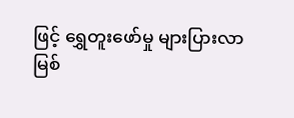ဖြင့် ရွှေတူးဖော်မှု များပြားလာ
မြစ်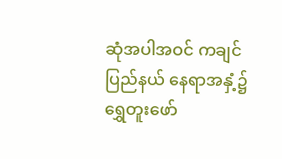ဆုံအပါအဝင် ကချင်ပြည်နယ် နေရာအနှံ့၌ ရွှေတူးဖော်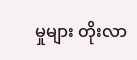မှုများ တိုးလာ